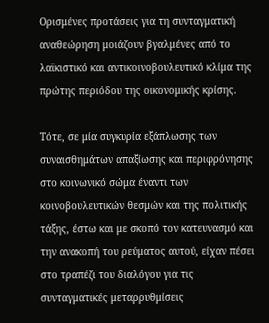Ορισμένες προτάσεις για τη συνταγματική αναθεώρηση μοιάζουν βγαλμένες από το λαϊκιστικό και αντικοινοβουλευτικό κλίμα της πρώτης περιόδου της οικονομικής κρίσης.

Τότε, σε μία συγκυρία εξάπλωσης των συναισθημάτων απαξίωσης και περιφρόνησης στο κοινωνικό σώμα έναντι των κοινοβουλευτικών θεσμών και της πολιτικής τάξης, έστω και με σκοπό τον κατευνασμό και την ανακοπή του ρεύματος αυτού, είχαν πέσει στο τραπέζι του διαλόγου για τις συνταγματικές μεταρρυθμίσεις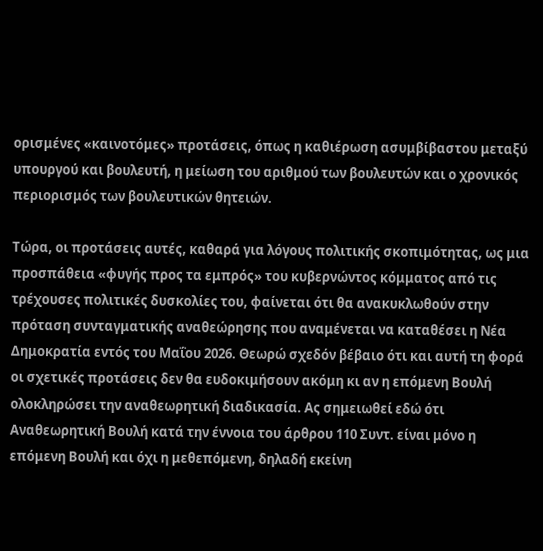ορισμένες «καινοτόμες» προτάσεις, όπως η καθιέρωση ασυμβίβαστου μεταξύ υπουργού και βουλευτή, η μείωση του αριθμού των βουλευτών και ο χρονικός περιορισμός των βουλευτικών θητειών.

Τώρα, οι προτάσεις αυτές, καθαρά για λόγους πολιτικής σκοπιμότητας, ως μια προσπάθεια «φυγής προς τα εμπρός» του κυβερνώντος κόμματος από τις τρέχουσες πολιτικές δυσκολίες του, φαίνεται ότι θα ανακυκλωθούν στην πρόταση συνταγματικής αναθεώρησης που αναμένεται να καταθέσει η Νέα Δημοκρατία εντός του Μαΐου 2026. Θεωρώ σχεδόν βέβαιο ότι και αυτή τη φορά οι σχετικές προτάσεις δεν θα ευδοκιμήσουν ακόμη κι αν η επόμενη Βουλή ολοκληρώσει την αναθεωρητική διαδικασία. Ας σημειωθεί εδώ ότι Αναθεωρητική Βουλή κατά την έννοια του άρθρου 110 Συντ. είναι μόνο η επόμενη Βουλή και όχι η μεθεπόμενη, δηλαδή εκείνη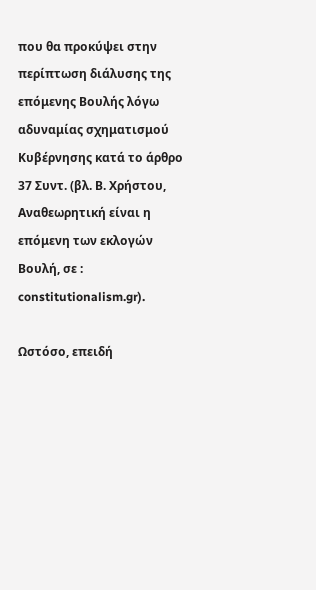που θα προκύψει στην  περίπτωση διάλυσης της επόμενης Βουλής λόγω αδυναμίας σχηματισμού Κυβέρνησης κατά το άρθρο 37 Συντ. (βλ. Β. Χρήστου, Αναθεωρητική είναι η επόμενη των εκλογών Βουλή, σε : constitutionalism.gr).

Ωστόσο, επειδή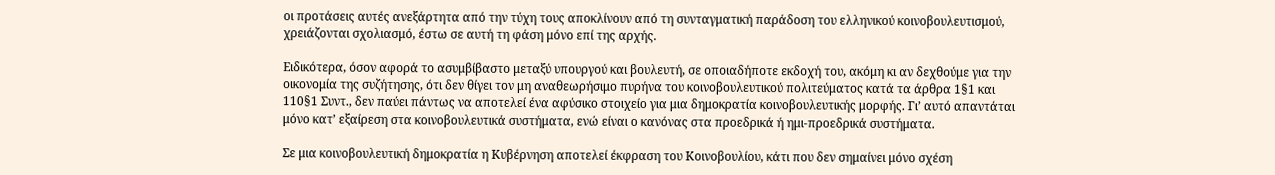οι προτάσεις αυτές ανεξάρτητα από την τύχη τους αποκλίνουν από τη συνταγματική παράδοση του ελληνικού κοινοβουλευτισμού, χρειάζονται σχολιασμό, έστω σε αυτή τη φάση μόνο επί της αρχής.

Ειδικότερα, όσον αφορά το ασυμβίβαστο μεταξύ υπουργού και βουλευτή, σε οποιαδήποτε εκδοχή του, ακόμη κι αν δεχθούμε για την οικονομία της συζήτησης, ότι δεν θίγει τον μη αναθεωρήσιμο πυρήνα του κοινοβουλευτικού πολιτεύματος κατά τα άρθρα 1§1 και 110§1 Συντ., δεν παύει πάντως να αποτελεί ένα αφύσικο στοιχείο για μια δημοκρατία κοινοβουλευτικής μορφής. Γι’ αυτό απαντάται μόνο κατ’ εξαίρεση στα κοινοβουλευτικά συστήματα, ενώ είναι ο κανόνας στα προεδρικά ή ημι-προεδρικά συστήματα.

Σε μια κοινοβουλευτική δημοκρατία η Κυβέρνηση αποτελεί έκφραση του Κοινοβουλίου, κάτι που δεν σημαίνει μόνο σχέση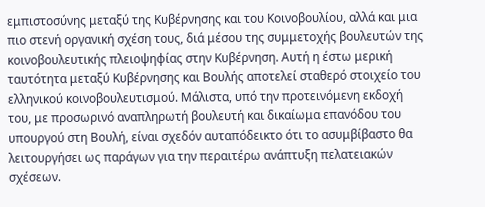εμπιστοσύνης μεταξύ της Κυβέρνησης και του Κοινοβουλίου, αλλά και μια πιο στενή οργανική σχέση τους, διά μέσου της συμμετοχής βουλευτών της κοινοβουλευτικής πλειοψηφίας στην Κυβέρνηση. Αυτή η έστω μερική ταυτότητα μεταξύ Κυβέρνησης και Βουλής αποτελεί σταθερό στοιχείο του ελληνικού κοινοβουλευτισμού. Μάλιστα, υπό την προτεινόμενη εκδοχή του, με προσωρινό αναπληρωτή βουλευτή και δικαίωμα επανόδου του υπουργού στη Βουλή, είναι σχεδόν αυταπόδεικτο ότι το ασυμβίβαστο θα λειτουργήσει ως παράγων για την περαιτέρω ανάπτυξη πελατειακών σχέσεων.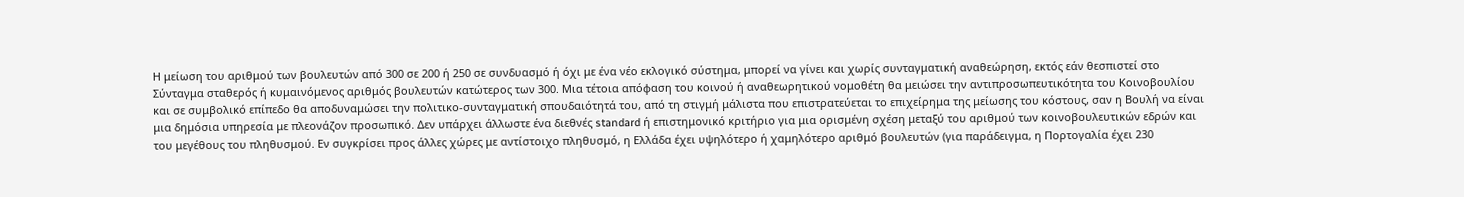Η μείωση του αριθμού των βουλευτών από 300 σε 200 ή 250 σε συνδυασμό ή όχι με ένα νέο εκλογικό σύστημα, μπορεί να γίνει και χωρίς συνταγματική αναθεώρηση, εκτός εάν θεσπιστεί στο Σύνταγμα σταθερός ή κυμαινόμενος αριθμός βουλευτών κατώτερος των 300. Μια τέτοια απόφαση του κοινού ή αναθεωρητικού νομοθέτη θα μειώσει την αντιπροσωπευτικότητα του Κοινοβουλίου και σε συμβολικό επίπεδο θα αποδυναμώσει την πολιτικο-συνταγματική σπουδαιότητά του, από τη στιγμή μάλιστα που επιστρατεύεται το επιχείρημα της μείωσης του κόστους, σαν η Βουλή να είναι μια δημόσια υπηρεσία με πλεονάζον προσωπικό. Δεν υπάρχει άλλωστε ένα διεθνές standard ή επιστημονικό κριτήριο για μια ορισμένη σχέση μεταξύ του αριθμού των κοινοβουλευτικών εδρών και του μεγέθους του πληθυσμού. Εν συγκρίσει προς άλλες χώρες με αντίστοιχο πληθυσμό, η Ελλάδα έχει υψηλότερο ή χαμηλότερο αριθμό βουλευτών (για παράδειγμα, η Πορτογαλία έχει 230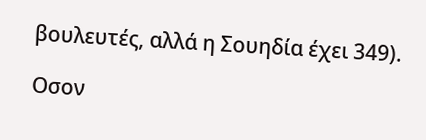βουλευτές, αλλά η Σουηδία έχει 349).

Οσον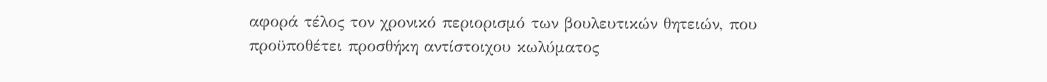αφορά τέλος τον χρονικό περιορισμό των βουλευτικών θητειών, που προϋποθέτει προσθήκη αντίστοιχου κωλύματος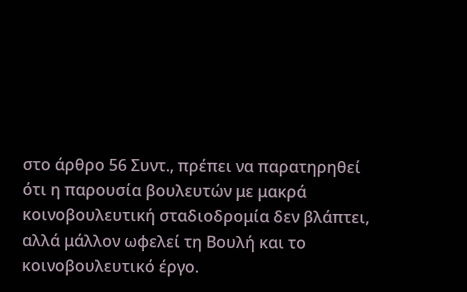στο άρθρο 56 Συντ., πρέπει να παρατηρηθεί ότι η παρουσία βουλευτών με μακρά κοινοβουλευτική σταδιοδρομία δεν βλάπτει, αλλά μάλλον ωφελεί τη Βουλή και το κοινοβουλευτικό έργο.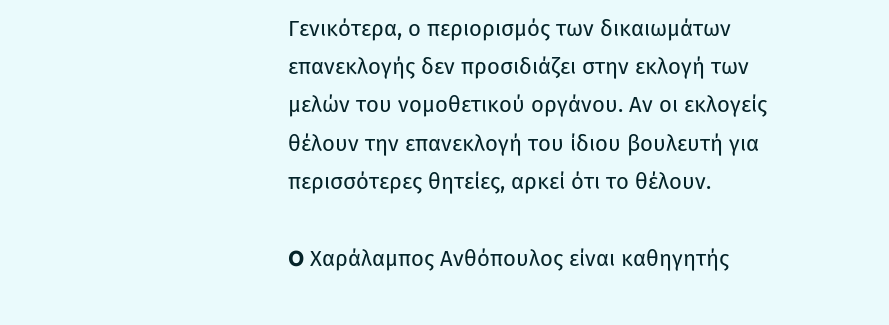Γενικότερα, ο περιορισμός των δικαιωμάτων επανεκλογής δεν προσιδιάζει στην εκλογή των μελών του νομοθετικού οργάνου. Αν οι εκλογείς θέλουν την επανεκλογή του ίδιου βουλευτή για περισσότερες θητείες, αρκεί ότι το θέλουν.

O Χαράλαμπος Ανθόπουλος είναι καθηγητής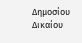Δημοσίου Δικαίου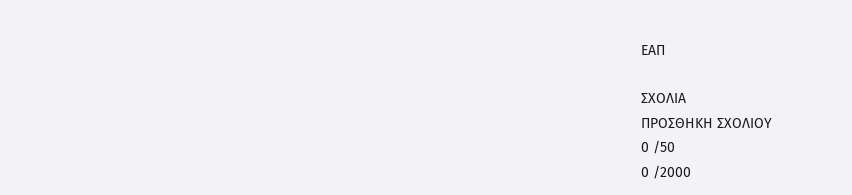ΕΑΠ

ΣΧΟΛΙΑ
ΠΡΟΣΘΗΚΗ ΣΧΟΛΙΟΥ
0 /50
0 /2000